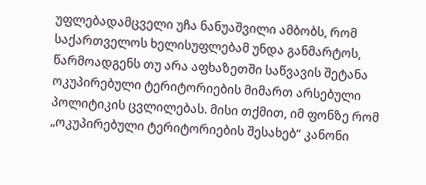უფლებადამცველი უჩა ნანუაშვილი ამბობს, რომ საქართველოს ხელისუფლებამ უნდა განმარტოს, წარმოადგენს თუ არა აფხაზეთში საწვავის შეტანა ოკუპირებული ტერიტორიების მიმართ არსებული პოლიტიკის ცვლილებას. მისი თქმით, იმ ფონზე რომ „ოკუპირებული ტერიტორიების შესახებ“ კანონი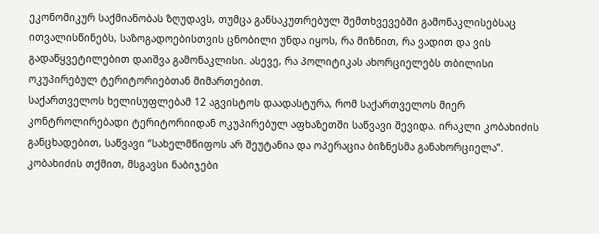ეკონომიკურ საქმიანობას ზღუდავს, თუმცა განსაკუთრებულ შემთხვევებში გამონაკლისებსაც ითვალისწინებს, საზოგადოებისთვის ცნობილი უნდა იყოს, რა მიზნით, რა ვადით და ვის გადაწყვეტილებით დაიშვა გამონაკლისი. ასევე, რა პოლიტიკას ახორციელებს თბილისი ოკუპირებულ ტერიტორიებთან მიმართებით.
საქართველოს ხელისუფლებამ 12 აგვისტოს დაადასტურა, რომ საქართველოს მიერ კონტროლირებადი ტერიტორიიდან ოკუპირებულ აფხაზეთში საწვავი შევიდა. ირაკლი კობახიძის განცხადებით, საწვავი “სახელმწიფოს არ შეუტანია და ოპერაცია ბიზნესმა განახორციელა”. კობახიძის თქმით, მსგავსი ნაბიჯები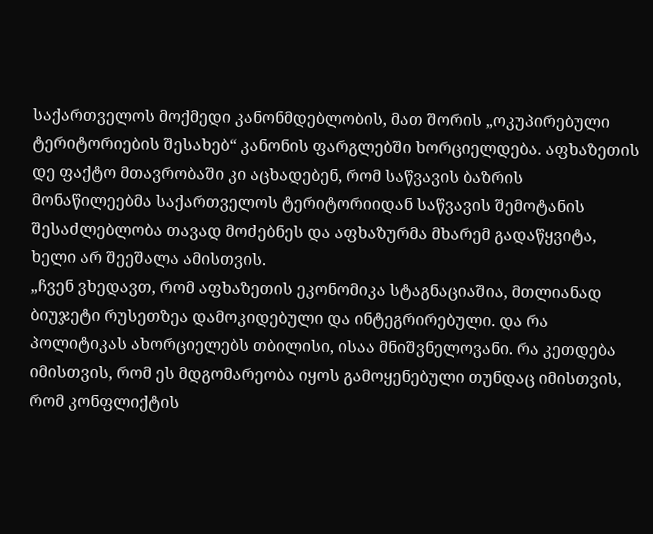საქართველოს მოქმედი კანონმდებლობის, მათ შორის „ოკუპირებული ტერიტორიების შესახებ“ კანონის ფარგლებში ხორციელდება. აფხაზეთის დე ფაქტო მთავრობაში კი აცხადებენ, რომ საწვავის ბაზრის მონაწილეებმა საქართველოს ტერიტორიიდან საწვავის შემოტანის შესაძლებლობა თავად მოძებნეს და აფხაზურმა მხარემ გადაწყვიტა, ხელი არ შეეშალა ამისთვის.
„ჩვენ ვხედავთ, რომ აფხაზეთის ეკონომიკა სტაგნაციაშია, მთლიანად ბიუჯეტი რუსეთზეა დამოკიდებული და ინტეგრირებული. და რა პოლიტიკას ახორციელებს თბილისი, ისაა მნიშვნელოვანი. რა კეთდება იმისთვის, რომ ეს მდგომარეობა იყოს გამოყენებული თუნდაც იმისთვის, რომ კონფლიქტის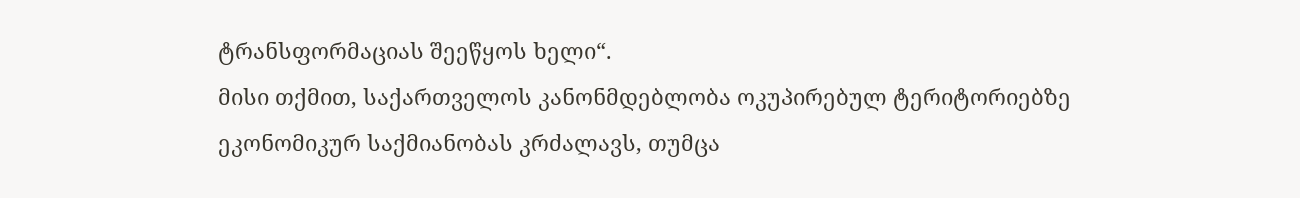ტრანსფორმაციას შეეწყოს ხელი“.
მისი თქმით, საქართველოს კანონმდებლობა ოკუპირებულ ტერიტორიებზე ეკონომიკურ საქმიანობას კრძალავს, თუმცა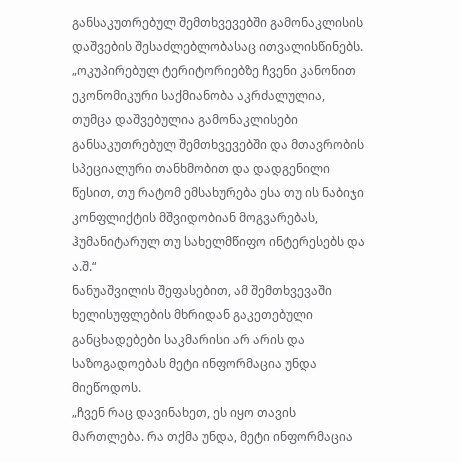განსაკუთრებულ შემთხვევებში გამონაკლისის დაშვების შესაძლებლობასაც ითვალისწინებს.
„ოკუპირებულ ტერიტორიებზე ჩვენი კანონით ეკონომიკური საქმიანობა აკრძალულია, თუმცა დაშვებულია გამონაკლისები განსაკუთრებულ შემთხვევებში და მთავრობის სპეციალური თანხმობით და დადგენილი წესით, თუ რატომ ემსახურება ესა თუ ის ნაბიჯი კონფლიქტის მშვიდობიან მოგვარებას, ჰუმანიტარულ თუ სახელმწიფო ინტერესებს და ა.შ.“
ნანუაშვილის შეფასებით, ამ შემთხვევაში ხელისუფლების მხრიდან გაკეთებული განცხადებები საკმარისი არ არის და საზოგადოებას მეტი ინფორმაცია უნდა მიეწოდოს.
„ჩვენ რაც დავინახეთ, ეს იყო თავის მართლება. რა თქმა უნდა, მეტი ინფორმაცია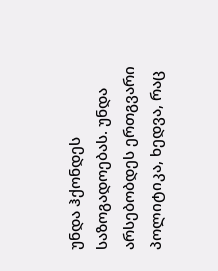უნდა ჰქონდეს საზოგადოებას. უნდა არსებობდეს ერთგვარი პოლიტიკა, ხედვა, რაც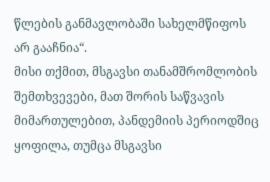წლების განმავლობაში სახელმწიფოს არ გააჩნია“.
მისი თქმით, მსგავსი თანამშრომლობის შემთხვევები, მათ შორის საწვავის მიმართულებით, პანდემიის პერიოდშიც ყოფილა, თუმცა მსგავსი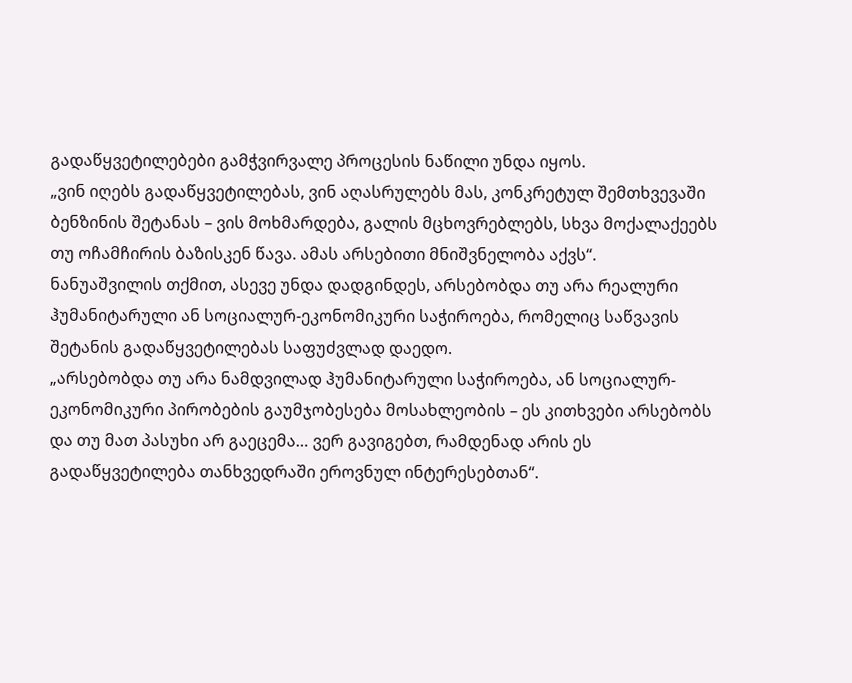გადაწყვეტილებები გამჭვირვალე პროცესის ნაწილი უნდა იყოს.
„ვინ იღებს გადაწყვეტილებას, ვინ აღასრულებს მას, კონკრეტულ შემთხვევაში ბენზინის შეტანას – ვის მოხმარდება, გალის მცხოვრებლებს, სხვა მოქალაქეებს თუ ოჩამჩირის ბაზისკენ წავა. ამას არსებითი მნიშვნელობა აქვს“.
ნანუაშვილის თქმით, ასევე უნდა დადგინდეს, არსებობდა თუ არა რეალური ჰუმანიტარული ან სოციალურ-ეკონომიკური საჭიროება, რომელიც საწვავის შეტანის გადაწყვეტილებას საფუძვლად დაედო.
„არსებობდა თუ არა ნამდვილად ჰუმანიტარული საჭიროება, ან სოციალურ-ეკონომიკური პირობების გაუმჯობესება მოსახლეობის – ეს კითხვები არსებობს და თუ მათ პასუხი არ გაეცემა… ვერ გავიგებთ, რამდენად არის ეს გადაწყვეტილება თანხვედრაში ეროვნულ ინტერესებთან“.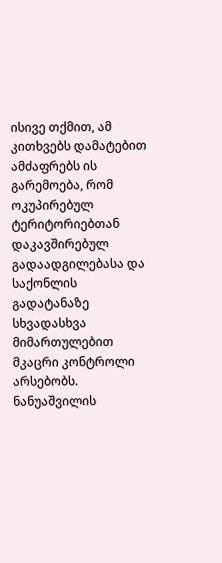ისივე თქმით, ამ კითხვებს დამატებით ამძაფრებს ის გარემოება, რომ ოკუპირებულ ტერიტორიებთან დაკავშირებულ გადაადგილებასა და საქონლის გადატანაზე სხვადასხვა მიმართულებით მკაცრი კონტროლი არსებობს.
ნანუაშვილის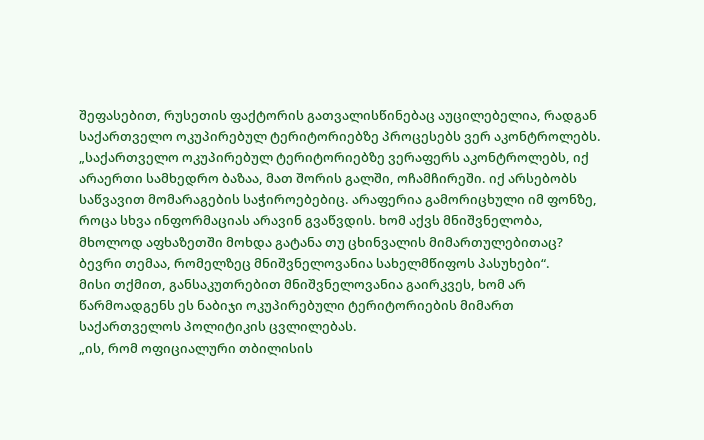შეფასებით, რუსეთის ფაქტორის გათვალისწინებაც აუცილებელია, რადგან საქართველო ოკუპირებულ ტერიტორიებზე პროცესებს ვერ აკონტროლებს.
„საქართველო ოკუპირებულ ტერიტორიებზე ვერაფერს აკონტროლებს, იქ არაერთი სამხედრო ბაზაა, მათ შორის გალში, ოჩამჩირეში. იქ არსებობს საწვავით მომარაგების საჭიროებებიც. არაფერია გამორიცხული იმ ფონზე, როცა სხვა ინფორმაციას არავინ გვაწვდის. ხომ აქვს მნიშვნელობა, მხოლოდ აფხაზეთში მოხდა გატანა თუ ცხინვალის მიმართულებითაც? ბევრი თემაა, რომელზეც მნიშვნელოვანია სახელმწიფოს პასუხები“.
მისი თქმით, განსაკუთრებით მნიშვნელოვანია გაირკვეს, ხომ არ წარმოადგენს ეს ნაბიჯი ოკუპირებული ტერიტორიების მიმართ საქართველოს პოლიტიკის ცვლილებას.
„ის, რომ ოფიციალური თბილისის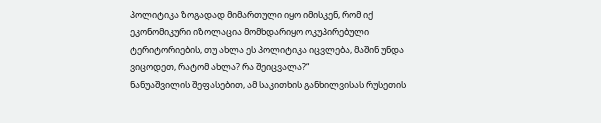პოლიტიკა ზოგადად მიმართული იყო იმისკენ, რომ იქ ეკონომიკური იზოლაცია მომხდარიყო ოკუპირებული ტერიტორიების, თუ ახლა ეს პოლიტიკა იცვლება, მაშინ უნდა ვიცოდეთ, რატომ ახლა? რა შეიცვალა?“
ნანუაშვილის შეფასებით, ამ საკითხის განხილვისას რუსეთის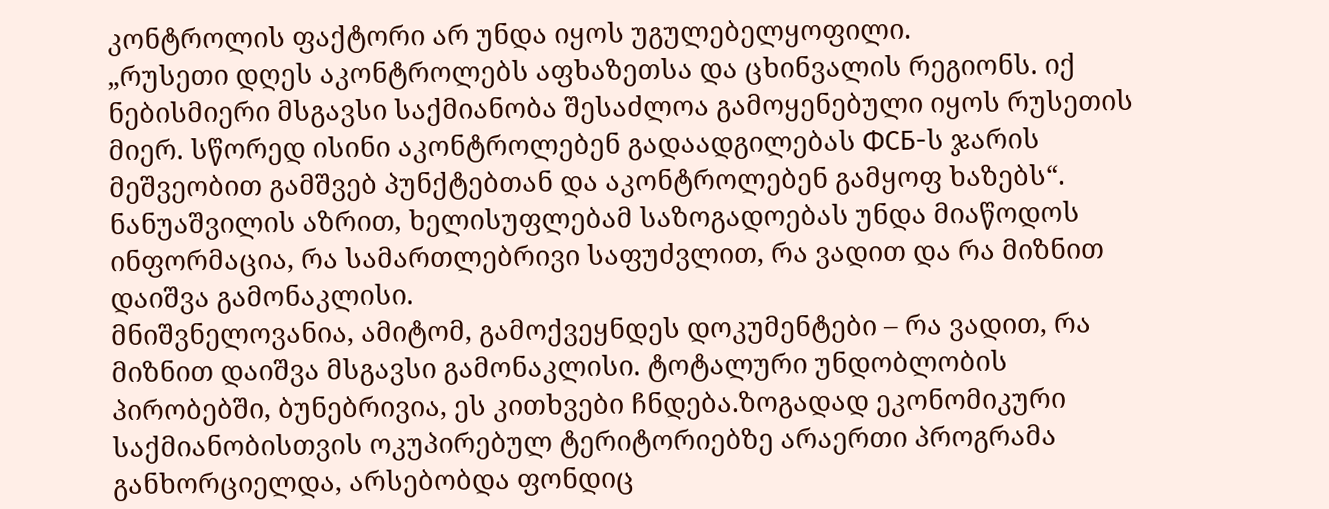კონტროლის ფაქტორი არ უნდა იყოს უგულებელყოფილი.
„რუსეთი დღეს აკონტროლებს აფხაზეთსა და ცხინვალის რეგიონს. იქ ნებისმიერი მსგავსი საქმიანობა შესაძლოა გამოყენებული იყოს რუსეთის მიერ. სწორედ ისინი აკონტროლებენ გადაადგილებას ФСБ-ს ჯარის მეშვეობით გამშვებ პუნქტებთან და აკონტროლებენ გამყოფ ხაზებს“.
ნანუაშვილის აზრით, ხელისუფლებამ საზოგადოებას უნდა მიაწოდოს ინფორმაცია, რა სამართლებრივი საფუძვლით, რა ვადით და რა მიზნით დაიშვა გამონაკლისი.
მნიშვნელოვანია, ამიტომ, გამოქვეყნდეს დოკუმენტები – რა ვადით, რა მიზნით დაიშვა მსგავსი გამონაკლისი. ტოტალური უნდობლობის პირობებში, ბუნებრივია, ეს კითხვები ჩნდება.ზოგადად ეკონომიკური საქმიანობისთვის ოკუპირებულ ტერიტორიებზე არაერთი პროგრამა განხორციელდა, არსებობდა ფონდიც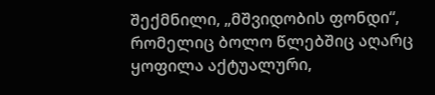შექმნილი, „მშვიდობის ფონდი“, რომელიც ბოლო წლებშიც აღარც ყოფილა აქტუალური,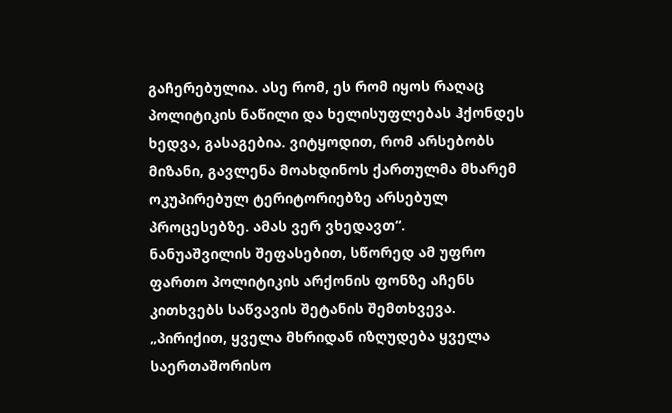გაჩერებულია. ასე რომ, ეს რომ იყოს რაღაც პოლიტიკის ნაწილი და ხელისუფლებას ჰქონდეს ხედვა, გასაგებია. ვიტყოდით, რომ არსებობს მიზანი, გავლენა მოახდინოს ქართულმა მხარემ ოკუპირებულ ტერიტორიებზე არსებულ პროცესებზე. ამას ვერ ვხედავთ“.
ნანუაშვილის შეფასებით, სწორედ ამ უფრო ფართო პოლიტიკის არქონის ფონზე აჩენს კითხვებს საწვავის შეტანის შემთხვევა.
„პირიქით, ყველა მხრიდან იზღუდება ყველა საერთაშორისო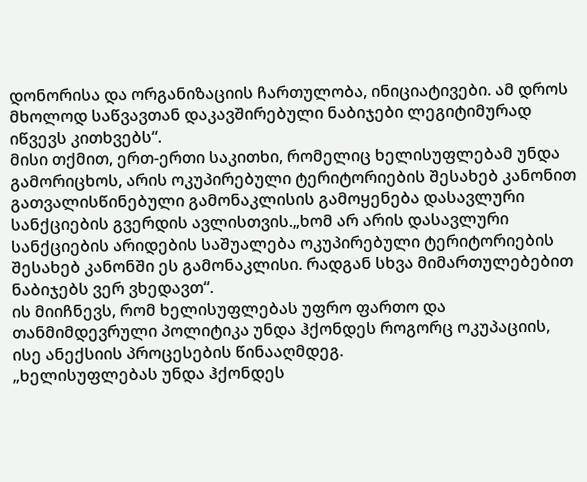დონორისა და ორგანიზაციის ჩართულობა, ინიციატივები. ამ დროს მხოლოდ საწვავთან დაკავშირებული ნაბიჯები ლეგიტიმურად იწვევს კითხვებს“.
მისი თქმით, ერთ-ერთი საკითხი, რომელიც ხელისუფლებამ უნდა გამორიცხოს, არის ოკუპირებული ტერიტორიების შესახებ კანონით გათვალისწინებული გამონაკლისის გამოყენება დასავლური სანქციების გვერდის ავლისთვის.„ხომ არ არის დასავლური სანქციების არიდების საშუალება ოკუპირებული ტერიტორიების შესახებ კანონში ეს გამონაკლისი. რადგან სხვა მიმართულებებით ნაბიჯებს ვერ ვხედავთ“.
ის მიიჩნევს, რომ ხელისუფლებას უფრო ფართო და თანმიმდევრული პოლიტიკა უნდა ჰქონდეს როგორც ოკუპაციის, ისე ანექსიის პროცესების წინააღმდეგ.
„ხელისუფლებას უნდა ჰქონდეს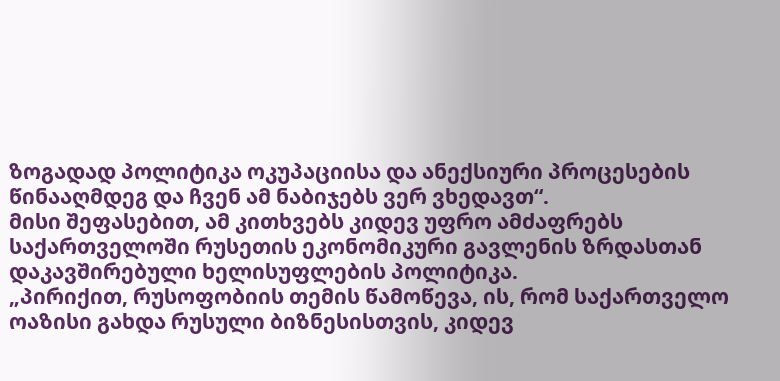ზოგადად პოლიტიკა ოკუპაციისა და ანექსიური პროცესების წინააღმდეგ და ჩვენ ამ ნაბიჯებს ვერ ვხედავთ“.
მისი შეფასებით, ამ კითხვებს კიდევ უფრო ამძაფრებს საქართველოში რუსეთის ეკონომიკური გავლენის ზრდასთან დაკავშირებული ხელისუფლების პოლიტიკა.
„პირიქით, რუსოფობიის თემის წამოწევა, ის, რომ საქართველო ოაზისი გახდა რუსული ბიზნესისთვის, კიდევ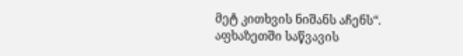მეტ კითხვის ნიშანს აჩენს“.
აფხაზეთში საწვავის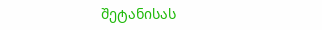შეტანისას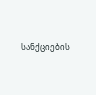სანქციების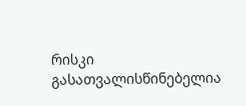რისკი გასათვალისწინებელია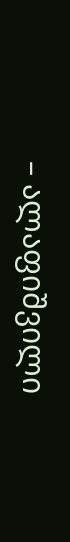– ალაფიშვილი